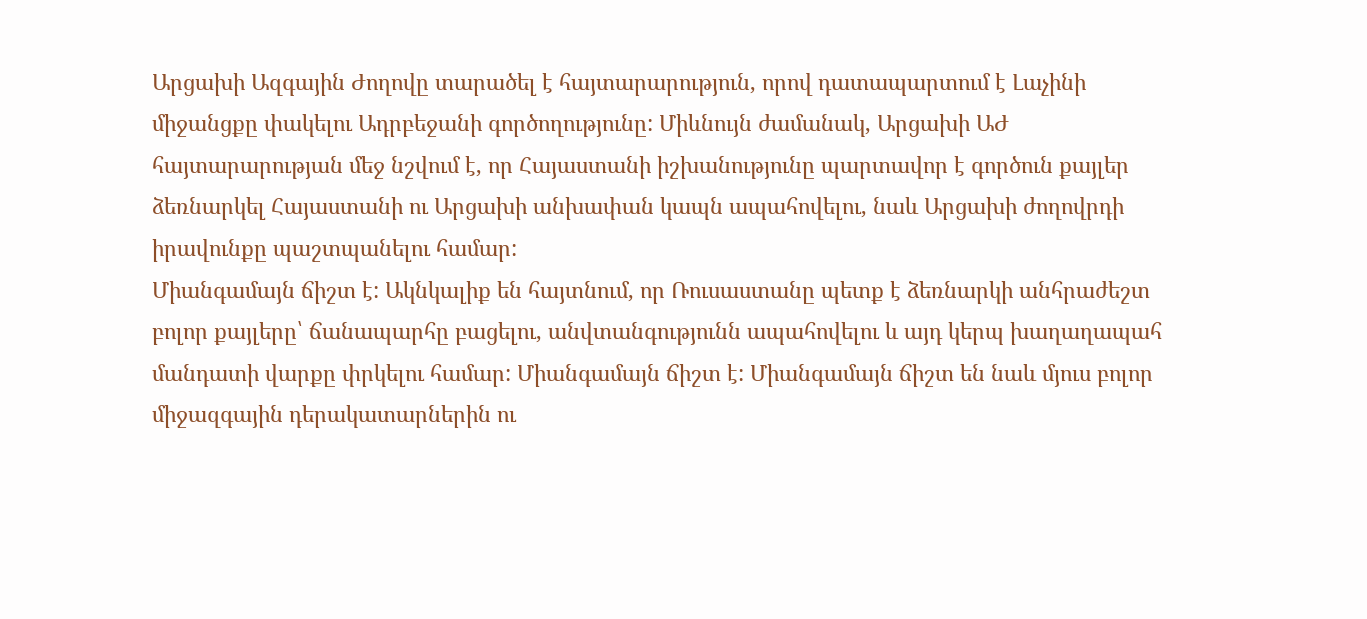Արցախի Ազգային Ժողովը տարածել է հայտարարություն, որով դատապարտում է Լաչինի միջանցքը փակելու Ադրբեջանի գործողությունը: Միևնույն ժամանակ, Արցախի ԱԺ հայտարարության մեջ նշվում է, որ Հայաստանի իշխանությունը պարտավոր է գործուն քայլեր ձեռնարկել Հայաստանի ու Արցախի անխափան կապն ապահովելու, նաև Արցախի ժողովրդի իրավունքը պաշտպանելու համար:
Միանգամայն ճիշտ է: Ակնկալիք են հայտնում, որ Ռուսաստանը պետք է ձեռնարկի անհրաժեշտ բոլոր քայլերը՝ ճանապարհը բացելու, անվտանգությունն ապահովելու և այդ կերպ խաղաղապահ մանդատի վարքը փրկելու համար: Միանգամայն ճիշտ է: Միանգամայն ճիշտ են նաև մյուս բոլոր միջազգային դերակատարներին ու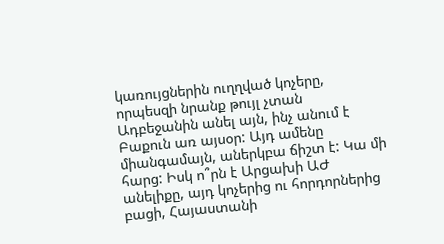կառույցներին ուղղված կոչերը, որպեսզի նրանք թույլ չտան Ադբեջանին անել այն, ինչ անում է Բաքուն առ այսօր: Այդ ամենը միանգամայն, աներկբա ճիշտ է: Կա մի հարց: Իսկ ո՞րն է Արցախի ԱԺ անելիքը, այդ կոչերից ու հորդորներից բացի, Հայաստանի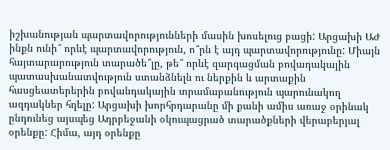իշխանության պարտավորությունների մասին խոսելուց բացի: Արցախի ԱԺ ինքն ունի՞ որևէ պարտավորություն, ո՞րն է այդ պարտավորությունը: Միայն հայտարարություն տարածե՞լը, թե՞ որևէ զարգացման բովադակային պատասխանատվություն ստանձնելն ու ներքին և արտաքին հասցեատերերին բովանդակային տրամաբանություն պարունակող ազդակներ հղելը: Արցախի խորհրդարանը մի քանի ամիս առաջ օրինակ ընդունեց այսպեց Ադրբեջանի օկուպացրած տարածքների վերաբերյալ օրենքը: Հիմա, այդ օրենքը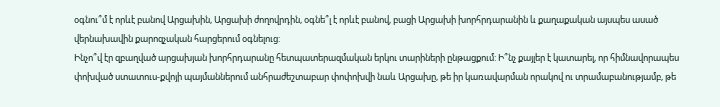օգնու՞մ է որևէ բանով Արցախին, Արցախի ժողովրդին, օգնե՞լ է որևէ բանով, բացի Արցախի խորհրդարանին և քաղաքական այսպես ասած վերնախավին քարոզչական հարցերում օգնելուց:
Ինչո՞վ էր զբաղված արցախյան խորհրդարանը հետպատերազմական երկու տարիների ընթացքում: Ի՞նչ քայլեր է կատարել, որ հիմնավորապես փոխված ստատուս-քվոյի պայմաններում անհրաժեշտաբար փոփոխվի նաև Արցախը, թե իր կառավարման որակով ու տրամաբանությամբ, թե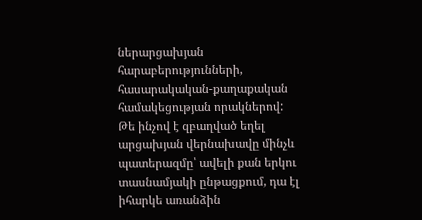ներարցախյան հարաբերությունների, հասարակական-քաղաքական համակեցության որակներով:
Թե ինչով է զբաղված եղել արցախյան վերնախավը մինչև պատերազմը՝ ավելի քան երկու տասնամյակի ընթացքում, դա էլ իհարկե առանձին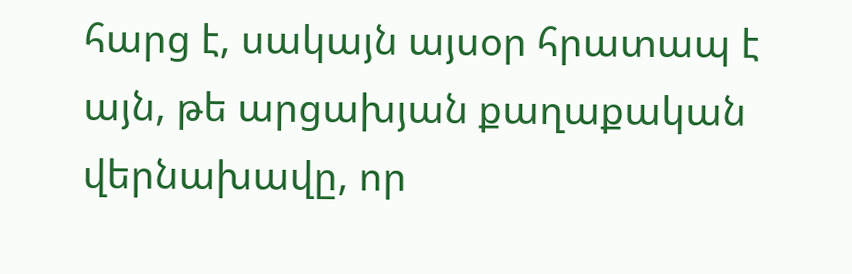հարց է, սակայն այսօր հրատապ է այն, թե արցախյան քաղաքական վերնախավը, որ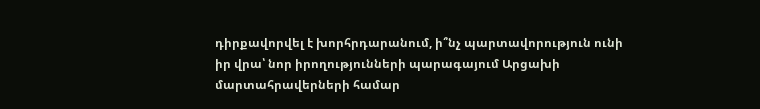դիրքավորվել է խորհրդարանում, ի՞նչ պարտավորություն ունի իր վրա՝ նոր իրողությունների պարագայում Արցախի մարտահրավերների համար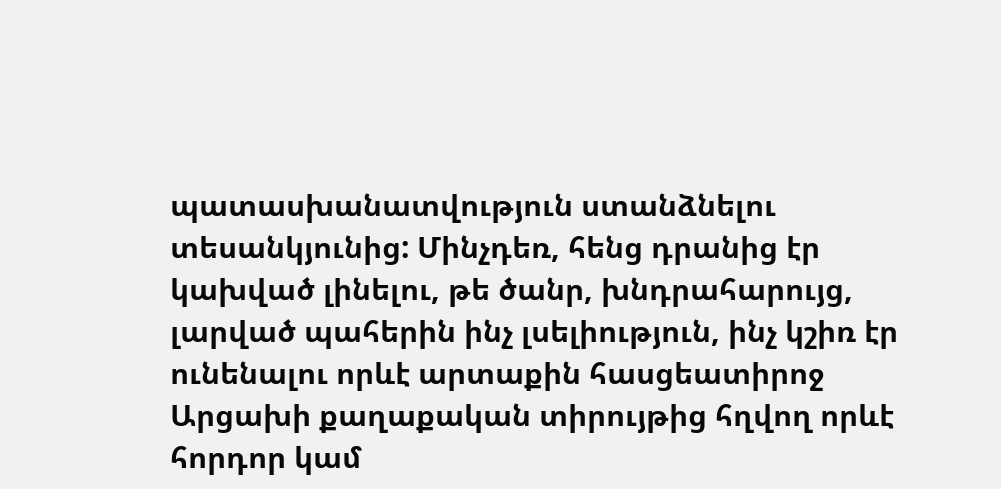պատասխանատվություն ստանձնելու տեսանկյունից: Մինչդեռ, հենց դրանից էր կախված լինելու, թե ծանր, խնդրահարույց, լարված պահերին ինչ լսելիություն, ինչ կշիռ էր ունենալու որևէ արտաքին հասցեատիրոջ Արցախի քաղաքական տիրույթից հղվող որևէ հորդոր կամ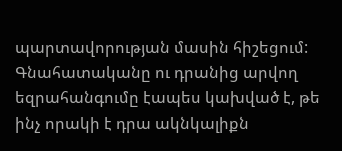պարտավորության մասին հիշեցում: Գնահատականը ու դրանից արվող եզրահանգումը էապես կախված է, թե ինչ որակի է դրա ակնկալիքն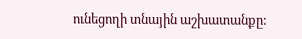ունեցողի տնային աշխատանքը: